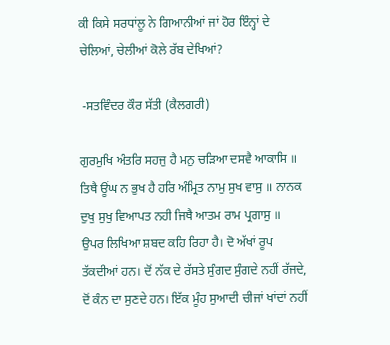ਕੀ ਕਿਸੇ ਸਰਧਾਂਲੂ ਨੇ ਗਿਆਨੀਆਂ ਜਾਂ ਹੋਰ ਇੰਨ੍ਹਾਂ ਦੇ ਚੇਲਿਆਂ, ਚੇਲੀਆਂ ਕੋਲੇ ਰੱਬ ਦੇਖਿਆਂ?

 -ਸਤਵਿੰਦਰ ਕੌਰ ਸੱਤੀ (ਕੈਲਗਰੀ)

ਗੁਰਮੁਖਿ ਅੰਤਰਿ ਸਹਜੁ ਹੈ ਮਨੁ ਚੜਿਆ ਦਸਵੈ ਆਕਾਸਿ ॥ ਤਿਥੈ ਊਂਘ ਨ ਭੁਖ ਹੈ ਹਰਿ ਅੰਮ੍ਰਿਤ ਨਾਮੁ ਸੁਖ ਵਾਸੁ ॥ ਨਾਨਕ ਦੁਖੁ ਸੁਖੁ ਵਿਆਪਤ ਨਹੀ ਜਿਥੈ ਆਤਮ ਰਾਮ ਪ੍ਰਗਾਸੁ ॥
ਉਪਰ ਲਿਖਿਆ ਸ਼ਬਦ ਕਹਿ ਰਿਹਾ ਹੈ। ਦੋ ਅੱਖਾਂ ਰੂਪ ਤੱਕਦੀਆਂ ਹਨ। ਦੋਂ ਨੱਕ ਦੇ ਰੱਸਤੇ ਸੁੰਗਦ ਸੁੰਗਦੇ ਨਹੀਂ ਰੱਜਦੇ, ਦੋਂ ਕੰਨ ਦਾ ਸੁਣਦੇ ਹਨ। ਇੱਕ ਮੂੰਹ ਸੁਆਦੀ ਚੀਜਾਂ ਖਾਂਦਾਂ ਨਹੀਂ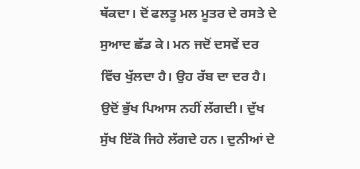ਥੱਕਦਾ। ਦੋਂ ਫਲਤੂ ਮਲ ਮੂਤਰ ਦੇ ਰਸਤੇ ਦੇ ਸੁਆਦ ਛੱਡ ਕੇ। ਮਨ ਜਦੋਂ ਦਸਵੇਂ ਦਰ ਵਿੱਚ ਖੁੱਲਦਾ ਹੈ। ਉਹ ਰੱਬ ਦਾ ਦਰ ਹੈ। ਉਦੋਂ ਭੁੱਖ ਪਿਆਸ ਨਹੀਂ ਲੱਗਦੀ। ਦੁੱਖ ਸੁੱਖ ਇੱਕੋ ਜਿਹੇ ਲੱਗਦੇ ਹਨ। ਦੁਨੀਆਂ ਦੇ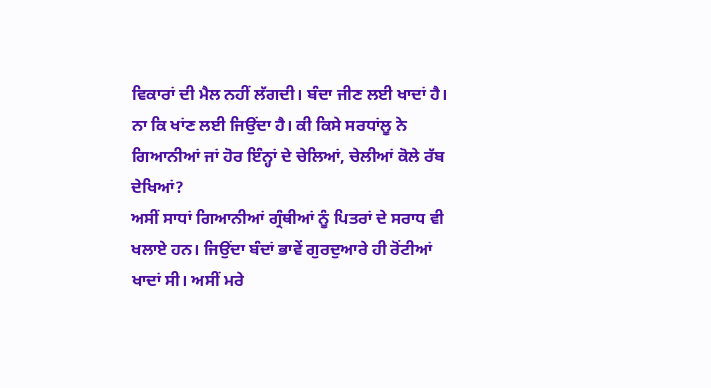ਵਿਕਾਰਾਂ ਦੀ ਮੈਲ ਨਹੀਂ ਲੱਗਦੀ। ਬੰਦਾ ਜੀਣ ਲਈ ਖਾਦਾਂ ਹੈ। ਨਾ ਕਿ ਖਾਂਣ ਲਈ ਜਿਉਂਦਾ ਹੈ। ਕੀ ਕਿਸੇ ਸਰਧਾਂਲੂ ਨੇ ਗਿਆਨੀਆਂ ਜਾਂ ਹੋਰ ਇੰਨ੍ਹਾਂ ਦੇ ਚੇਲਿਆਂ, ਚੇਲੀਆਂ ਕੋਲੇ ਰੱਬ ਦੇਖਿਆਂ?
ਅਸੀਂ ਸਾਧਾਂ ਗਿਆਨੀਆਂ ਗ੍ਰੰਥੀਆਂ ਨੂੰ ਪਿਤਰਾਂ ਦੇ ਸਰਾਧ ਵੀ ਖਲਾਏ ਹਨ। ਜਿਉਂਦਾ ਬੰਦਾਂ ਭਾਵੇਂ ਗੁਰਦੁਆਰੇ ਹੀ ਰੋਂਟੀਆਂ ਖਾਦਾਂ ਸੀ। ਅਸੀਂ ਮਰੇ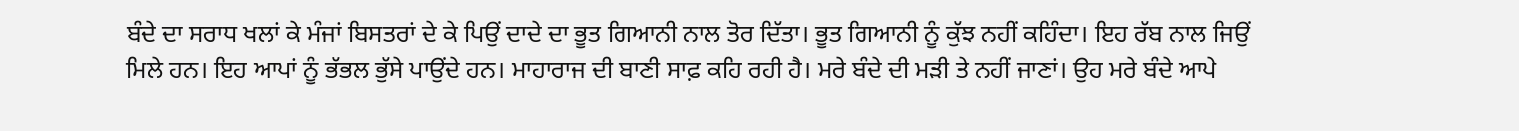ਬੰਦੇ ਦਾ ਸਰਾਧ ਖਲਾਂ ਕੇ ਮੰਜਾਂ ਬਿਸਤਰਾਂ ਦੇ ਕੇ ਪਿਉਂ ਦਾਦੇ ਦਾ ਭੂਤ ਗਿਆਨੀ ਨਾਲ ਤੋਰ ਦਿੱਤਾ। ਭੂਤ ਗਿਆਨੀ ਨੂੰ ਕੁੱਝ ਨਹੀਂ ਕਹਿੰਦਾ। ਇਹ ਰੱਬ ਨਾਲ ਜਿਉਂ ਮਿਲੇ ਹਨ। ਇਹ ਆਪਾਂ ਨੂੰ ਭੱਭਲ ਭੁੱਸੇ ਪਾਉਂਦੇ ਹਨ। ਮਾਹਾਰਾਜ ਦੀ ਬਾਣੀ ਸਾਫ਼ ਕਹਿ ਰਹੀ ਹੈ। ਮਰੇ ਬੰਦੇ ਦੀ ਮੜੀ ਤੇ ਨਹੀਂ ਜਾਣਾਂ। ਉਹ ਮਰੇ ਬੰਦੇ ਆਪੇ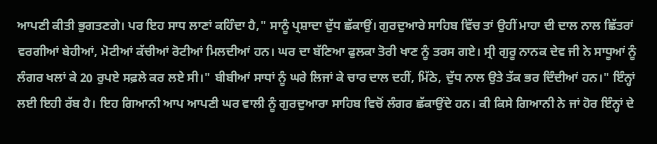ਆਪਣੀ ਕੀਤੀ ਭੁਗਤਣਗੇ। ਪਰ ਇਹ ਸਾਧ ਲਾਣਾਂ ਕਹਿੰਦਾ ਹੈ," ਸਾਨੂੰ ਪ੍ਰਸ਼ਾਦਾ ਦੁੱਧ ਛੱਕਾਉਂ। ਗੁਰਦੁਆਰੇ ਸਾਹਿਬ ਵਿੱਚ ਤਾਂ ਉਹੀਂ ਮਾਹਾ ਦੀ ਦਾਲ ਨਾਲ ਛਿੱਤਰਾਂ ਵਰਗੀਆਂ ਬੇਹੀਆਂ, ਮੋਟੀਆਂ ਕੱਚੀਆਂ ਰੋਟੀਆਂ ਮਿਲਦੀਆਂ ਹਨ। ਘਰ ਦਾ ਬੱਣਿਆ ਫੁਲਕਾ ਤੋਰੀ ਖਾਣ ਨੂੰ ਤਰਸ ਗਏ। ਸ੍ਰੀ ਗੁਰੂ ਨਾਨਕ ਦੇਵ ਜੀ ਨੇ ਸਾਧੂਆਂ ਨੂੰ ਲੰਗਰ ਖਲਾਂ ਕੇ 20 ਰੁਪਏ ਸਫ਼ਲੇ ਕਰ ਲਏ ਸੀ।" ਬੀਬੀਆਂ ਸਾਧਾਂ ਨੂੰ ਘਰੇ ਲਿਜਾਂ ਕੇ ਚਾਰ ਦਾਲ ਦਹੀਂ, ਮਿੱਠੇ, ਦੁੱਧ ਨਾਲ ਉਤੇ ਤੱਕ ਭਰ ਦਿੰਦੀਆਂ ਹਨ।" ਇੰਨ੍ਹਾਂ ਲਈ ਇਹੀ ਰੱਬ ਹੈ। ਇਹ ਗਿਆਨੀ ਆਪ ਆਪਣੀ ਘਰ ਵਾਲੀ ਨੂੰ ਗੁਰਦੁਆਰਾ ਸਾਹਿਬ ਵਿਚੋਂ ਲੰਗਰ ਛੱਕਾਉਂਦੇ ਹਨ। ਕੀ ਕਿਸੇ ਗਿਆਨੀ ਨੇ ਜਾਂ ਹੋਰ ਇੰਨ੍ਹਾਂ ਦੇ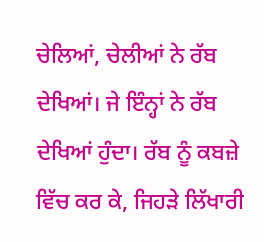ਚੇਲਿਆਂ, ਚੇਲੀਆਂ ਨੇ ਰੱਬ ਦੇਖਿਆਂ। ਜੇ ਇੰਨ੍ਹਾਂ ਨੇ ਰੱਬ ਦੇਖਿਆਂ ਹੁੰਦਾ। ਰੱਬ ਨੂੰ ਕਬਜ਼ੇ ਵਿੱਚ ਕਰ ਕੇ, ਜਿਹੜੇ ਲਿੱਖਾਰੀ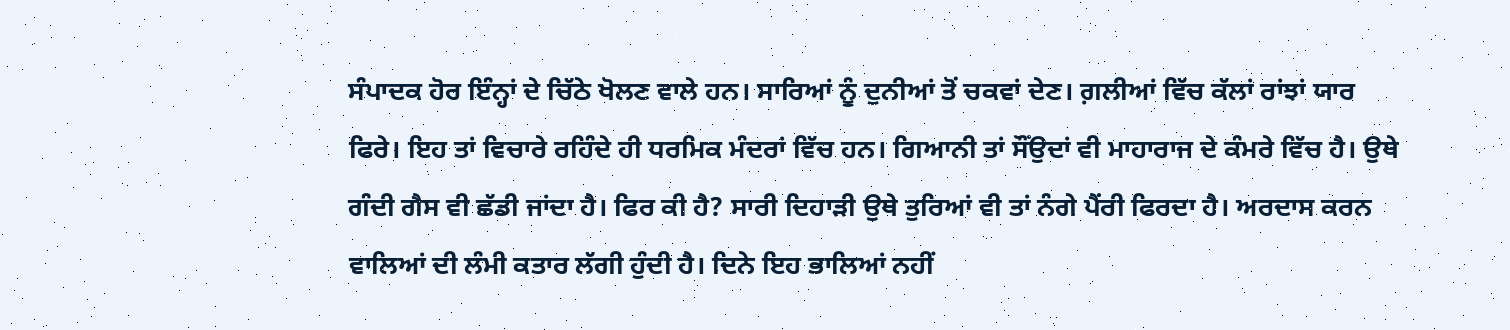ਸੰਪਾਦਕ ਹੋਰ ਇੰਨ੍ਹਾਂ ਦੇ ਚਿੱਠੇ ਖੋਲਣ ਵਾਲੇ ਹਨ। ਸਾਰਿਆਂ ਨੂੰ ਦੁਨੀਆਂ ਤੋਂ ਚਕਵਾਂ ਦੇਣ। ਗ਼ਲੀਆਂ ਵਿੱਚ ਕੱਲਾਂ ਰਾਂਝਾਂ ਯਾਰ ਫਿਰੇ। ਇਹ ਤਾਂ ਵਿਚਾਰੇ ਰਹਿੰਦੇ ਹੀ ਧਰਮਿਕ ਮੰਦਰਾਂ ਵਿੱਚ ਹਨ। ਗਿਆਨੀ ਤਾਂ ਸੌਂਉਦਾਂ ਵੀ ਮਾਹਾਰਾਜ ਦੇ ਕੰਮਰੇ ਵਿੱਚ ਹੈ। ਉਥੇ ਗੰਦੀ ਗੈਸ ਵੀ ਛੱਡੀ ਜਾਂਦਾ ਹੈ। ਫਿਰ ਕੀ ਹੈ? ਸਾਰੀ ਦਿਹਾੜੀ ਉਥੇ ਤੁਰਿਆਂ ਵੀ ਤਾਂ ਨੰਗੇ ਪੈਂਰੀ ਫਿਰਦਾ ਹੈ। ਅਰਦਾਸ ਕਰਨ ਵਾਲਿਆਂ ਦੀ ਲੰਮੀ ਕਤਾਰ ਲੱਗੀ ਹੁੰਦੀ ਹੈ। ਦਿਨੇ ਇਹ ਭਾਲਿਆਂ ਨਹੀਂ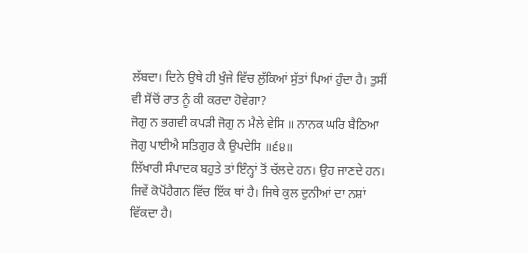ਲੱਬਦਾ। ਦਿਨੇ ਉਥੇ ਹੀ ਖੁੰਜੇ ਵਿੱਚ ਲੁੱਕਿਆਂ ਸੁੱਤਾਂ ਪਿਆਂ ਹੁੰਦਾ ਹੈ। ਤੁਸੀਂ ਵੀ ਸੋਂਚੋਂ ਰਾਤ ਨੂੰ ਕੀ ਕਰਦਾ ਹੋਵੇਗਾ?
ਜੋਗੁ ਨ ਭਗਵੀ ਕਪੜੀ ਜੋਗੁ ਨ ਮੈਲੇ ਵੇਸਿ ॥ ਨਾਨਕ ਘਰਿ ਬੈਠਿਆ ਜੋਗੁ ਪਾਈਐ ਸਤਿਗੁਰ ਕੈ ਉਪਦੇਸਿ ॥੬੪॥
ਲਿੱਖਾਰੀ ਸੰਪਾਦਕ ਬਹੁਤੇ ਤਾਂ ਇੰਨ੍ਹਾਂ ਤੋਂ ਚੱਲਦੇ ਹਨ। ਉਹ ਜਾਣਦੇ ਹਨ। ਜਿਵੇਂ ਕੋਪੋਂਹੈਗਨ ਵਿੱਚ ਇੱਕ ਥਾਂ ਹੈ। ਜਿਥੇ ਕੁਲ ਦੁਨੀਆਂ ਦਾ ਨਸ਼ਾਂ ਵਿੱਕਦਾ ਹੈ।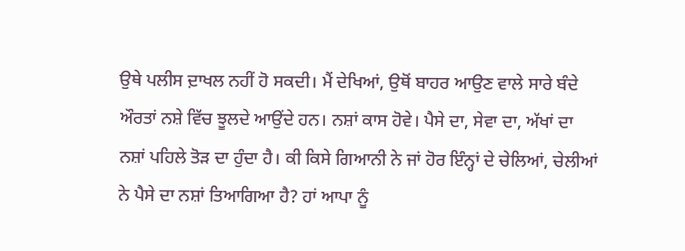ਉਥੇ ਪਲੀਸ ਦ਼ਾਖਲ ਨਹੀਂ ਹੋ ਸਕਦੀ। ਮੈਂ ਦੇਖਿਆਂ, ਉਥੋਂ ਬਾਹਰ ਆਉਣ ਵਾਲੇ ਸਾਰੇ ਬੰਦੇ ਔਰਤਾਂ ਨਸ਼ੇ ਵਿੱਚ ਝੂਲਦੇ ਆਉਂਦੇ ਹਨ। ਨਸ਼ਾਂ ਕਾਸ ਹੋਵੇ। ਪੈਸੇ ਦਾ, ਸੇਵਾ ਦਾ, ਅੱਖਾਂ ਦਾ ਨਸ਼ਾਂ ਪਹਿਲੇ ਤੋੜ ਦਾ ਹੁੰਦਾ ਹੈ। ਕੀ ਕਿਸੇ ਗਿਆਨੀ ਨੇ ਜਾਂ ਹੋਰ ਇੰਨ੍ਹਾਂ ਦੇ ਚੇਲਿਆਂ, ਚੇਲੀਆਂ ਨੇ ਪੈਸੇ ਦਾ ਨਸ਼ਾਂ ਤਿਆਗਿਆ ਹੈ? ਹਾਂ ਆਪਾ ਨੂੰ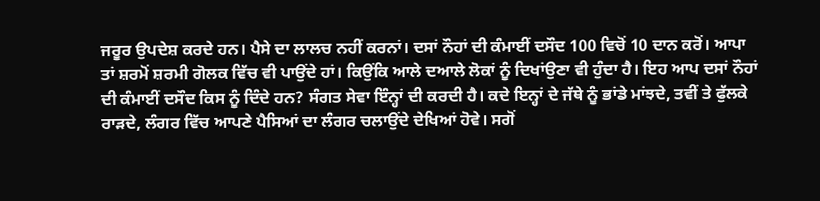ਜਰੂਰ ਉਪਦੇਸ਼ ਕਰਦੇ ਹਨ। ਪੈਸੇ ਦਾ ਲਾਲਚ ਨਹੀਂ ਕਰਨਾਂ। ਦਸਾਂ ਨੌਹਾਂ ਦੀ ਕੰਮਾਈਂ ਦਸੌਦ 100 ਵਿਚੋਂ 10 ਦਾਨ ਕਰੋਂ। ਆਪਾ ਤਾਂ ਸ਼ਰਮੋਂ ਸ਼ਰਮੀ ਗੋਲਕ ਵਿੱਚ ਵੀ ਪਾਉਂਦੇ ਹਾਂ। ਕਿਉਂਕਿ ਆਲੇ ਦਆਲੇ ਲੋਕਾਂ ਨੂੰ ਦਿਖਾਂਉਣਾ ਵੀ ਹੁੰਦਾ ਹੈ। ਇਹ ਆਪ ਦਸਾਂ ਨੌਹਾਂ ਦੀ ਕੰਮਾਈਂ ਦਸੌਦ ਕਿਸ ਨੂੰ ਦਿੰਦੇ ਹਨ? ਸੰਗਤ ਸੇਵਾ ਇੰਨ੍ਹਾਂ ਦੀ ਕਰਦੀ ਹੈ। ਕਦੇ ਇਨ੍ਹਾਂ ਦੇ ਜੱਥੇ ਨੂੰ ਭਾਂਡੇ ਮਾਂਝਦੇ, ਤਵੀਂ ਤੇ ਫੁੱਲਕੇ ਰਾੜਦੇ, ਲੰਗਰ ਵਿੱਚ ਆਪਣੇ ਪੈਸਿਆਂ ਦਾ ਲੰਗਰ ਚਲਾਉਂਦੇ ਦੇਖਿਆਂ ਹੋਵੇ। ਸਗੋਂ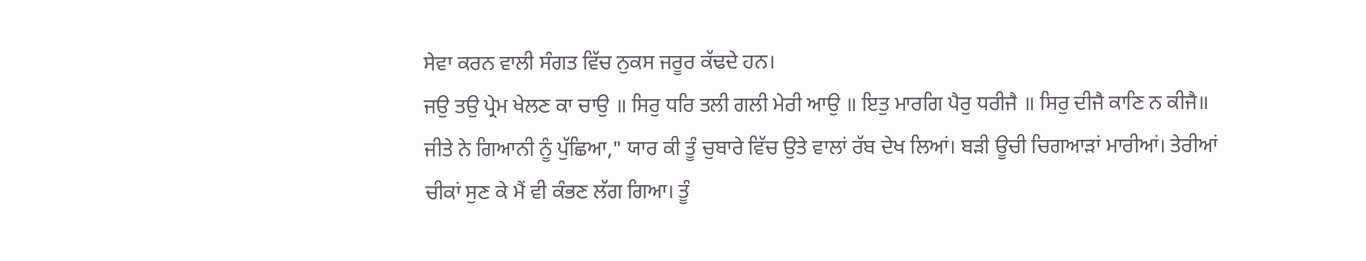ਸੇਵਾ ਕਰਨ ਵਾਲੀ ਸੰਗਤ ਵਿੱਚ ਨੁਕਸ ਜਰੂਰ ਕੱਢਦੇ ਹਨ।
ਜਉ ਤਉ ਪ੍ਰੇਮ ਖੇਲਣ ਕਾ ਚਾਉ ॥ ਸਿਰੁ ਧਰਿ ਤਲੀ ਗਲੀ ਮੇਰੀ ਆਉ ॥ ਇਤੁ ਮਾਰਗਿ ਪੈਰੁ ਧਰੀਜੈ ॥ ਸਿਰੁ ਦੀਜੈ ਕਾਣਿ ਨ ਕੀਜੈ॥
ਜੀਤੇ ਨੇ ਗਿਆਨੀ ਨੂੰ ਪੁੱਛਿਆ," ਯਾਰ ਕੀ ਤੂੰ ਚੁਬਾਰੇ ਵਿੱਚ ਉਤੇ ਵਾਲਾਂ ਰੱਬ ਦੇਖ ਲਿਆਂ। ਬੜੀ ਊਚੀ ਚਿਗਆੜਾਂ ਮਾਰੀਆਂ। ਤੇਰੀਆਂ ਚੀਕਾਂ ਸੁਣ ਕੇ ਮੈਂ ਵੀ ਕੰਭਣ ਲੱਗ ਗਿਆ। ਤੂੰ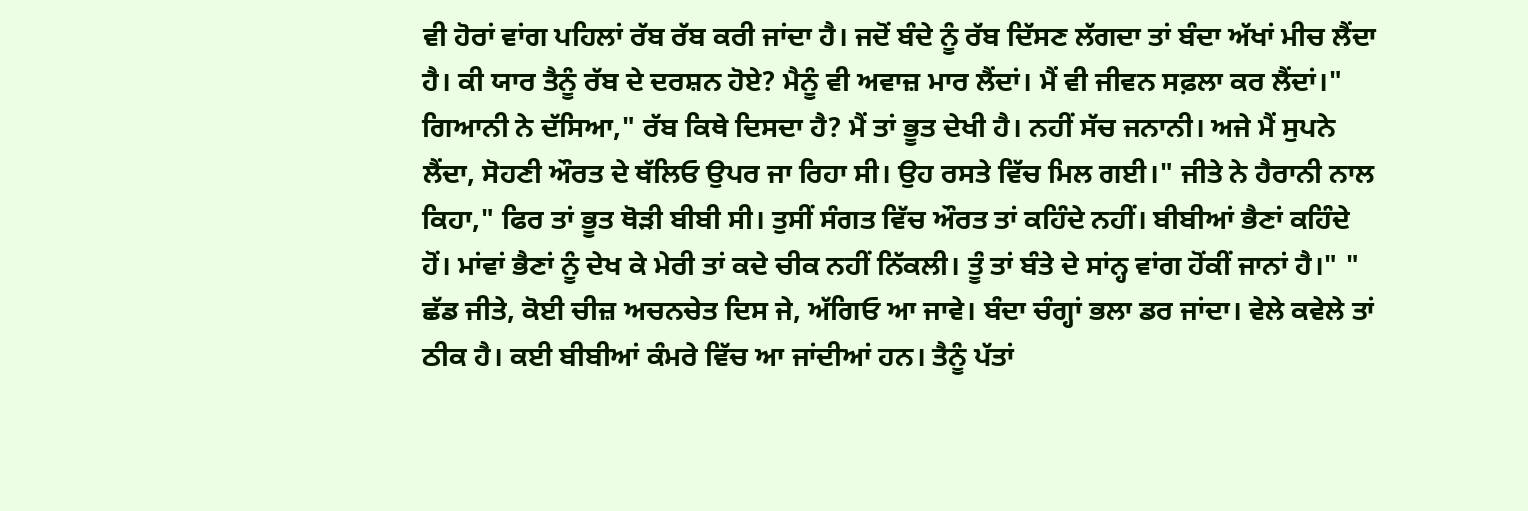ਵੀ ਹੋਰਾਂ ਵਾਂਗ ਪਹਿਲਾਂ ਰੱਬ ਰੱਬ ਕਰੀ ਜਾਂਦਾ ਹੈ। ਜਦੋਂ ਬੰਦੇ ਨੂੰ ਰੱਬ ਦਿੱਸਣ ਲੱਗਦਾ ਤਾਂ ਬੰਦਾ ਅੱਖਾਂ ਮੀਚ ਲੈਂਦਾ ਹੈ। ਕੀ ਯਾਰ ਤੈਨੂੰ ਰੱਬ ਦੇ ਦਰਸ਼ਨ ਹੋਏ? ਮੈਨੂੰ ਵੀ ਅਵਾਜ਼ ਮਾਰ ਲੈਂਦਾਂ। ਮੈਂ ਵੀ ਜੀਵਨ ਸਫ਼ਲਾ ਕਰ ਲੈਂਦਾਂ।" ਗਿਆਨੀ ਨੇ ਦੱਸਿਆ," ਰੱਬ ਕਿਥੇ ਦਿਸਦਾ ਹੈ? ਮੈਂ ਤਾਂ ਭੂਤ ਦੇਖੀ ਹੈ। ਨਹੀਂ ਸੱਚ ਜਨਾਨੀ। ਅਜੇ ਮੈਂ ਸੁਪਨੇ ਲੈਂਦਾ, ਸੋਹਣੀ ਔਰਤ ਦੇ ਥੱਲਿਓ ਉਪਰ ਜਾ ਰਿਹਾ ਸੀ। ਉਹ ਰਸਤੇ ਵਿੱਚ ਮਿਲ ਗਈ।" ਜੀਤੇ ਨੇ ਹੈਰਾਨੀ ਨਾਲ ਕਿਹਾ," ਫਿਰ ਤਾਂ ਭੂਤ ਥੋੜੀ ਬੀਬੀ ਸੀ। ਤੁਸੀਂ ਸੰਗਤ ਵਿੱਚ ਔਰਤ ਤਾਂ ਕਹਿੰਦੇ ਨਹੀਂ। ਬੀਬੀਆਂ ਭੈਣਾਂ ਕਹਿੰਦੇ ਹੋਂ। ਮਾਂਵਾਂ ਭੈਣਾਂ ਨੂੰ ਦੇਖ ਕੇ ਮੇਰੀ ਤਾਂ ਕਦੇ ਚੀਕ ਨਹੀਂ ਨਿੱਕਲੀ। ਤੂੰ ਤਾਂ ਬੰਤੇ ਦੇ ਸਾਂਨ੍ਹ ਵਾਂਗ ਹੋਂਕੀਂ ਜਾਨਾਂ ਹੈ।" " ਛੱਡ ਜੀਤੇ, ਕੋਈ ਚੀਜ਼ ਅਚਨਚੇਤ ਦਿਸ ਜੇ, ਅੱਗਿਓ ਆ ਜਾਵੇ। ਬੰਦਾ ਚੰਗ੍ਹਾਂ ਭਲਾ ਡਰ ਜਾਂਦਾ। ਵੇਲੇ ਕਵੇਲੇ ਤਾਂ ਠੀਕ ਹੈ। ਕਈ ਬੀਬੀਆਂ ਕੰਮਰੇ ਵਿੱਚ ਆ ਜਾਂਦੀਆਂ ਹਨ। ਤੈਨੂੰ ਪੱਤਾਂ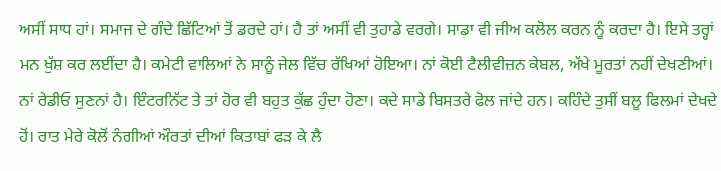ਅਸੀਂ ਸਾਧ ਹਾਂ। ਸਮਾਜ ਦੇ ਗੰਦੇ ਛਿੱਟਿਆਂ ਤੋਂ ਡਰਦੇ ਹਾਂ। ਹੈ ਤਾਂ ਅਸੀਂ ਵੀ ਤੁਹਾਡੇ ਵਰਗੇ। ਸਾਡਾ ਵੀ ਜੀਅ ਕਲੋਲ ਕਰਨ ਨੂੰ ਕਰਦਾ ਹੈ। ਇਸੇ ਤਰ੍ਹਾਂ ਮਨ ਖੁੱਸ਼ ਕਰ ਲਈਂਦਾ ਹੈ। ਕਮੇਟੀ ਵਾਲਿਆਂ ਨੇ ਸਾਨੂੰ ਜੇਲ ਵਿੱਚ ਰੱਖਿਆਂ ਹੋਇਆ। ਨਾਂ ਕੋਈ ਟੈਲੀਵੀਜ਼ਨ ਕੇਬਲ, ਅੱਖੇ ਮੂਰਤਾਂ ਨਹੀਂ ਦੇਖਣੀਆਂ। ਨਾਂ ਰੇਡੀਓ ਸੁਣਨਾਂ ਹੈ। ਇੰਟਰਨਿੱਟ ਤੇ ਤਾਂ ਹੋਰ ਵੀ ਬਹੁਤ ਕੁੱਛ ਹੁੰਦਾ ਹੋਣਾ। ਕਦੇ ਸਾਡੇ ਬਿਸਤਰੇ ਫੋਲ ਜਾਂਦੇ ਹਨ। ਕਹਿੰਦੇ ਤੁਸੀਂ ਬਲੂ ਫਿਲਮਾਂ ਦੇਖਦੇ ਹੋਂ। ਰਾਤ ਮੇਰੇ ਕੋਲੋਂ ਨੰਗੀਆਂ ਔਰਤਾਂ ਦੀਆਂ ਕਿਤਾਬਾਂ ਫੜ ਕੇ ਲੈ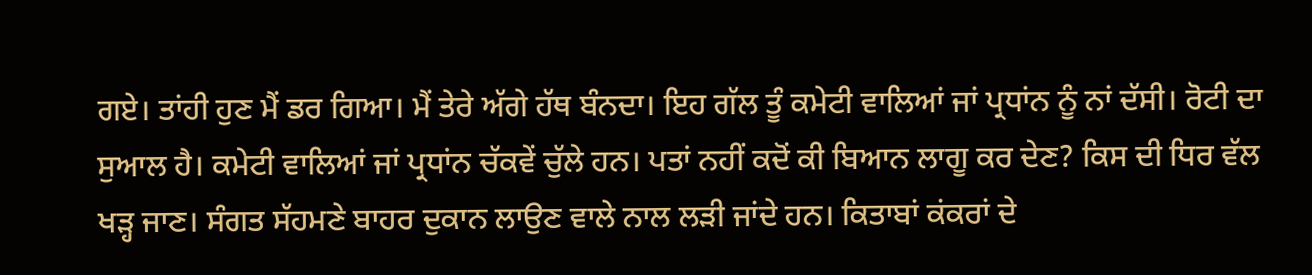ਗਏ। ਤਾਂਹੀ ਹੁਣ ਮੈਂ ਡਰ ਗਿਆ। ਮੈਂ ਤੇਰੇ ਅੱਗੇ ਹੱਥ ਬੰਨਦਾ। ਇਹ ਗੱਲ ਤੂੰ ਕਮੇਟੀ ਵਾਲਿਆਂ ਜਾਂ ਪ੍ਰਧਾਂਨ ਨੂੰ ਨਾਂ ਦੱਸੀ। ਰੋਟੀ ਦਾ ਸੁਆਲ ਹੈ। ਕਮੇਟੀ ਵਾਲਿਆਂ ਜਾਂ ਪ੍ਰਧਾਂਨ ਚੱਕਵੇਂ ਚੁੱਲੇ ਹਨ। ਪਤਾਂ ਨਹੀਂ ਕਦੋਂ ਕੀ ਬਿਆਨ ਲਾਗੂ ਕਰ ਦੇਣ? ਕਿਸ ਦੀ ਧਿਰ ਵੱਲ ਖੜ੍ਹ ਜਾਣ। ਸੰਗਤ ਸੱਹਮਣੇ ਬਾਹਰ ਦੁਕਾਨ ਲਾਉਣ ਵਾਲੇ ਨਾਲ ਲੜੀ ਜਾਂਦੇ ਹਨ। ਕਿਤਾਬਾਂ ਕਂਕਰਾਂ ਦੇ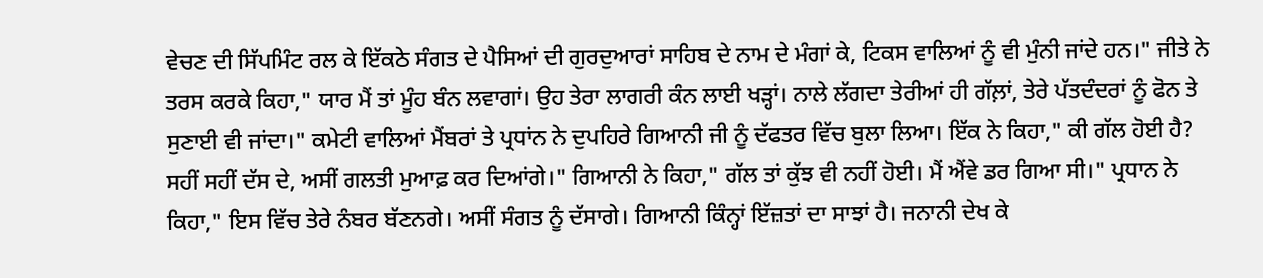ਵੇਚਣ ਦੀ ਸਿੱਪਮਿੰਟ ਰਲ ਕੇ ਇੱਕਠੇ ਸੰਗਤ ਦੇ ਪੈਸਿਆਂ ਦੀ ਗੁਰਦੁਆਰਾਂ ਸਾਹਿਬ ਦੇ ਨਾਮ ਦੇ ਮੰਗਾਂ ਕੇ, ਟਿਕਸ ਵਾਲਿਆਂ ਨੂੰ ਵੀ ਮੁੰਨੀ ਜਾਂਦੇ ਹਨ।" ਜੀਤੇ ਨੇ ਤਰਸ ਕਰਕੇ ਕਿਹਾ," ਯਾਰ ਮੈਂ ਤਾਂ ਮੂੰਹ ਬੰਨ ਲਵਾਗਾਂ। ਉਹ ਤੇਰਾ ਲਾਗਰੀ ਕੰਨ ਲਾਈ ਖੜ੍ਹਾਂ। ਨਾਲੇ ਲੱਗਦਾ ਤੇਰੀਆਂ ਹੀ ਗੱਲ਼ਾਂ, ਤੇਰੇ ਪੱਤਦੰਦਰਾਂ ਨੂੰ ਫੋਨ ਤੇ ਸੁਣਾਈ ਵੀ ਜਾਂਦਾ।" ਕਮੇਟੀ ਵਾਲਿਆਂ ਮੈਂਬਰਾਂ ਤੇ ਪ੍ਰਧਾਂਨ ਨੇ ਦੁਪਹਿਰੇ ਗਿਆਨੀ ਜੀ ਨੂੰ ਦੱਫਤਰ ਵਿੱਚ ਬੁਲਾ ਲਿਆ। ਇੱਕ ਨੇ ਕਿਹਾ," ਕੀ ਗੱਲ ਹੋਈ ਹੈ? ਸਹੀਂ ਸਹੀਂ ਦੱਸ ਦੇ, ਅਸੀਂ ਗਲਤੀ ਮੁਆਫ਼ ਕਰ ਦਿਆਂਗੇ।" ਗਿਆਨੀ ਨੇ ਕਿਹਾ," ਗੱਲ ਤਾਂ ਕੁੱਝ ਵੀ ਨਹੀਂ ਹੋਈ। ਮੈਂ ਐਂਵੇ ਡਰ ਗਿਆ ਸੀ।" ਪ੍ਰਧਾਨ ਨੇ ਕਿਹਾ," ਇਸ ਵਿੱਚ ਤੇਰੇ ਨੰਬਰ ਬੱਣਨਗੇ। ਅਸੀਂ ਸੰਗਤ ਨੂੰ ਦੱਸਾਗੇ। ਗਿਆਨੀ ਕਿੰਨ੍ਹਾਂ ਇੱਜ਼ਤਾਂ ਦਾ ਸਾਝਾਂ ਹੈ। ਜਨਾਨੀ ਦੇਖ ਕੇ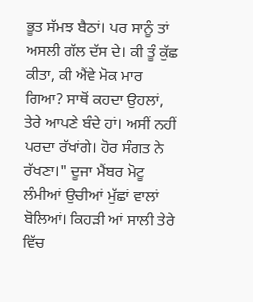ਭੂਤ ਸੱਮਝ ਬੈਠਾਂ। ਪਰ ਸਾਨੂੰ ਤਾਂ ਅਸਲੀ ਗੱਲ ਦੱਸ ਦੇ। ਕੀ ਤੂੰ ਕੁੱਛ ਕੀਤਾ, ਕੀ ਐਂਵੇ ਮੋਕ ਮਾਰ ਗਿਆ? ਸਾਥੋਂ ਕਹਦਾ ਉਹਲਾਂ, ਤੇਰੇ ਆਪਣੇ ਬੰਦੇ ਹਾਂ। ਅਸੀਂ ਨਹੀਂ ਪਰਦਾ ਰੱਖਾਂਗੇ। ਹੋਰ ਸੰਗਤ ਨੇ ਰੱਖਣਾ।" ਦੂਜਾ ਮੈਂਬਰ ਮੋਟੂ ਲੰਮੀਆਂ ਉਚੀਆਂ ਮੁੱਛਾਂ ਵਾਲਾਂ ਬੋਲਿਆਂ। ਕਿਹੜੀ ਆਂ ਸਾਲੀ ਤੇਰੇ ਵਿੱਚ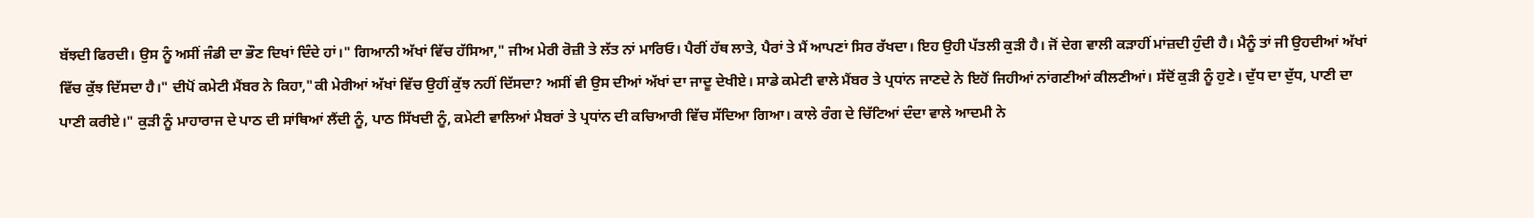ਬੱਝਦੀ ਫਿਰਦੀ। ਉਸ ਨੂੰ ਅਸੀਂ ਜੰਡੀ ਦਾ ਭੌਣ ਦਿਖਾਂ ਦਿੰਦੇ ਹਾਂ।" ਗਿਆਨੀ ਅੱਖਾਂ ਵਿੱਚ ਹੱਸਿਆ," ਜੀਅ ਮੇਰੀ ਰੋਜ਼ੀ ਤੇ ਲੱਤ ਨਾਂ ਮਾਰਿਓ। ਪੈਰੀਂ ਹੱਥ ਲਾਤੇ, ਪੈਰਾਂ ਤੇ ਮੈਂ ਆਪਣਾਂ ਸਿਰ ਰੱਖਦਾ। ਇਹ ਉਹੀ ਪੱਤਲੀ ਕੁੜੀ ਹੈ। ਜੋਂ ਦੇਗ ਵਾਲੀ ਕੜਾਹੀਂ ਮਾਂਜ਼ਦੀ ਹੁੰਦੀ ਹੈ। ਮੈਨੂੰ ਤਾਂ ਜੀ ਉਹਦੀਆਂ ਅੱਖਾਂ ਵਿੱਚ ਕੁੱਝ ਦਿੱਸਦਾ ਹੈ।" ਦੀਪੋਂ ਕਮੇਟੀ ਮੈਂਬਰ ਨੇ ਕਿਹਾ,"ਕੀ ਮੇਰੀਆਂ ਅੱਖਾਂ ਵਿੱਚ ਉਹੀਂ ਕੁੱਝ ਨਹੀਂ ਦਿੱਸਦਾ? ਅਸੀਂ ਵੀ ਉਸ ਦੀਆਂ ਅੱਖਾਂ ਦਾ ਜਾਦੂ ਦੇਖੀਏ। ਸਾਡੇ ਕਮੇਟੀ ਵਾਲੇ ਮੈਂਬਰ ਤੇ ਪ੍ਰਧਾਂਨ ਜਾਣਦੇ ਨੇ ਇਹੋਂ ਜਿਹੀਆਂ ਨਾਂਗਣੀਆਂ ਕੀਲਣੀਆਂ। ਸੱਦੋਂ ਕੁੜੀ ਨੂੰ ਹੁਣੇ। ਦੁੱਧ ਦਾ ਦੁੱਧ, ਪਾਣੀ ਦਾ ਪਾਣੀ ਕਰੀਏ।" ਕੁੜੀ ਨੂੰ ਮਾਹਾਰਾਜ ਦੇ ਪਾਠ ਦੀ ਸਾਂਥਿਆਂ ਲੈਂਦੀ ਨੂੰ, ਪਾਠ ਸਿੱਖਦੀ ਨੂੰ, ਕਮੇਟੀ ਵਾਲਿਆਂ ਮੈਬਰਾਂ ਤੇ ਪ੍ਰਧਾਂਨ ਦੀ ਕਚਿਆਰੀ ਵਿੱਚ ਸੱਦਿਆ ਗਿਆ। ਕਾਲੇ ਰੰਗ ਦੇ ਚਿੱਟਿਆਂ ਦੰਦਾ ਵਾਲੇ ਆਦਮੀ ਨੇ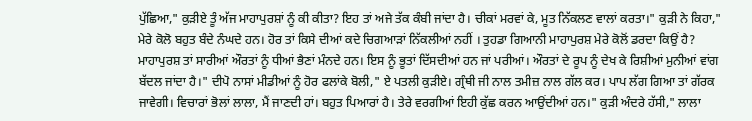ਪੁੱਛਿਆ," ਕੁੜੀਏ ਤੂੰ ਅੱਜ ਮਾਹਾਪੁਰਸ਼ਾਂ ਨੂੰ ਕੀ ਕੀਤਾ? ਇਹ ਤਾਂ ਅਜੇ ਤੱਕ ਕੰਬੀ ਜਾਂਦਾ ਹੈ। ਚੀਕਾਂ ਮਰਵਾਂ ਕੇ, ਮੂਤ ਨਿੱਕਲਣ ਵਾਲਾਂ ਕਰਤਾ।" ਕੁੜੀ ਨੇ ਕਿਹਾ," ਮੇਰੇ ਕੋਲੋ ਬਹੁਤ ਬੰਦੇ ਨੰਘਦੇ ਹਨ। ਹੋਰ ਤਾਂ ਕਿਸੇ ਦੀਆਂ ਕਦੇ ਚਿਗਆੜਾਂ ਨਿੱਕਲੀਆਂ ਨਹੀਂ । ਤੁਹਡਾ ਗਿਆਨੀ ਮਾਹਾਪੁਰਸ਼ ਮੇਰੇ ਕੋਲੋਂ ਡਰਦਾ ਕਿਉਂ ਹੈ? ਮਾਹਾਪੁਰਸ਼ ਤਾਂ ਸਾਰੀਆਂ ਔਰਤਾਂ ਨੂੰ ਧੀਆਂ ਭੈਣਾਂ ਮੰਨਦੇ ਹਨ। ਇਸ ਨੂੰ ਭੂਤਾਂ ਦਿੱਸਦੀਆਂ ਹਨ ਜਾਂ ਪਰੀਆਂ। ਔਰਤਾਂ ਦੇ ਰੂਪ ਨੂੰ ਦੇਖ ਕੇ ਰਿਸ਼ੀਆਂ ਮੁਨੀਆਂ ਵਾਂਗ ਬੱਦਲ ਜਾਂਦਾ ਹੈ।" ਦੀਪੋ ਨਾਸਾਂ ਮੀਡੀਆਂ ਨੂੰ ਹੋਰ ਫਲਾਂਕੇ ਬੋਲੀ," ਏ ਪਤਲੀ ਕੁੜੀਏ। ਗ੍ਰੰਥੀ ਜੀ ਨਾਲ ਤਮੀਜ਼ ਨਾਲ ਗੱਲ ਕਰ। ਪਾਪ ਲੱਗ ਗਿਆ ਤਾਂ ਗੱਰਕ ਜਾਵੇਗੀ। ਵਿਚਾਰਾਂ ਭੋਲਾਂ ਲਾਲਾ, ਮੈਂ ਜਾਣਦੀ ਹਾਂ। ਬਹੁਤ ਪਿਆਰਾਂ ਹੈ। ਤੇਰੇ ਵਰਗੀਆਂ ਇਹੀ ਕੁੱਛ ਕਰਨ ਆਉਂਦੀਆਂ ਹਨ।" ਕੁੜੀ ਅੰਦਰੇ ਹੱਸੀ," ਲਾਲਾ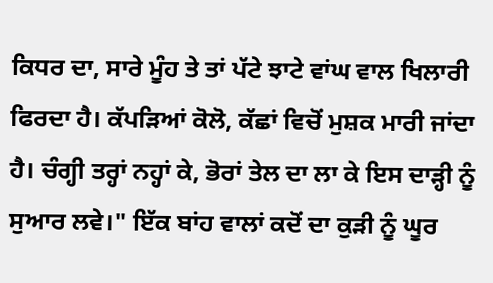ਕਿਧਰ ਦਾ, ਸਾਰੇ ਮੂੰਹ ਤੇ ਤਾਂ ਪੱਟੇ ਝਾਟੇ ਵਾਂਘ ਵਾਲ ਖਿਲਾਰੀ ਫਿਰਦਾ ਹੈ। ਕੱਪੜਿਆਂ ਕੋਲੋ, ਕੱਛਾਂ ਵਿਚੋਂ ਮੁਸ਼ਕ ਮਾਰੀ ਜਾਂਦਾ ਹੈ। ਚੰਗ੍ਹੀ ਤਰ੍ਹਾਂ ਨਹ੍ਹਾਂ ਕੇ, ਭੋਰਾਂ ਤੇਲ ਦਾ ਲਾ ਕੇ ਇਸ ਦਾੜ੍ਹੀ ਨੂੰ ਸੁਆਰ ਲਵੇ।" ਇੱਕ ਬਾਂਹ ਵਾਲਾਂ ਕਦੋਂ ਦਾ ਕੁੜੀ ਨੂੰ ਘੂਰ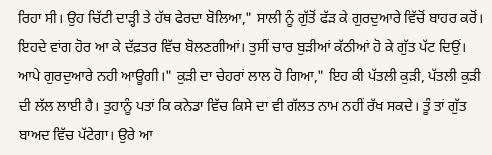ਰਿਹਾ ਸੀ। ਉਹ ਚਿੱਟੀ ਦਾੜ੍ਹੀ ਤੇ ਹੱਥ ਫੇਰਦਾ ਬੋਲਿਆ," ਸਾਲੀ ਨੂੰ ਗੁੱਤੋਂ ਫੱੜ ਕੇ ਗੁਰਦੁਆਰੇ ਵਿੱਚੋਂ ਬਾਹਰ ਕਰੋਂ। ਇਹਦੇ ਵਾਂਗ ਹੋਰ ਆ ਕੇ ਦੱਫ਼ਤਰ ਵਿੱਚ ਬੋਲਣਗੀਆਂ। ਤੁਸੀਂ ਚਾਰ ਬੁੜੀਆਂ ਕੱਠੀਆਂ ਹੋ ਕੇ ਗੁੱਤ ਪੱਟ ਦਿਉਂ। ਆਪੇ ਗੁਰਦੁਆਰੇ ਨਹੀ ਆਊਗੀ।" ਕੁੜੀ ਦਾ ਚੇਹਰਾਂ ਲਾਲ ਹੋ ਗਿਆ," ਇਹ ਕੀ ਪੱਤਲੀ ਕੁੜੀ, ਪੱਤਲੀ ਕੁੜੀ ਦੀ ਲੱਲ ਲਾਈ ਹੈ। ਤੁਹਾਨੂੰ ਪਤਾਂ ਕਿ ਕਨੇਡਾ ਵਿੱਚ ਕਿਸੇ ਦਾ ਵੀ ਗੱਲਤ ਨਾਮ ਨਹੀਂ ਰੱਖ ਸਕਦੇ। ਤੂੰ ਤਾਂ ਗੁੱਤ ਬਾਅਦ ਵਿੱਚ ਪੱਟੇਗਾ। ਉਰੇ ਆ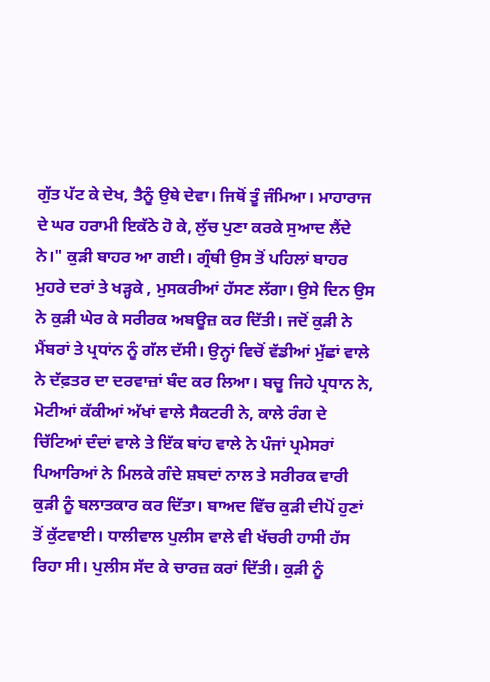ਗੁੱਤ ਪੱਟ ਕੇ ਦੇਖ, ਤੈਨੂੰ ਉਥੇ ਦੇਵਾ। ਜਿਥੋਂ ਤੂੰ ਜੰਮਿਆ। ਮਾਹਾਰਾਜ ਦੇ ਘਰ ਹਰਾਮੀ ਇਕੱਠੇ ਹੋ ਕੇ, ਲੁੱਚ ਪੁਣਾ ਕਰਕੇ ਸੁਆਦ ਲੈਂਦੇ ਨੇ।" ਕੁੜੀ ਬਾਹਰ ਆ ਗਈ। ਗ੍ਰੰਥੀ ਉਸ ਤੋਂ ਪਹਿਲਾਂ ਬਾਹਰ ਮੁਹਰੇ ਦਰਾਂ ਤੇ ਖੜ੍ਹਕੇ , ਮੁਸਕਰੀਆਂ ਹੱਸਣ ਲੱਗਾ। ਉਸੇ ਦਿਨ ਉਸ ਨੇ ਕੁੜੀ ਘੇਰ ਕੇ ਸਰੀਰਕ ਅਬਊਜ਼ ਕਰ ਦਿੱਤੀ। ਜਦੋਂ ਕੁੜੀ ਨੇ ਮੈਂਬਰਾਂ ਤੇ ਪ੍ਰਧਾਂਨ ਨੂੰ ਗੱਲ ਦੱਸੀ। ਉਨ੍ਹਾਂ ਵਿਚੋਂ ਵੱਡੀਆਂ ਮੁੱਛਾਂ ਵਾਲੇ ਨੇ ਦੱਫ਼ਤਰ ਦਾ ਦਰਵਾਜ਼ਾਂ ਬੰਦ ਕਰ ਲਿਆ। ਬਚੂ ਜਿਹੇ ਪ੍ਰਧਾਨ ਨੇ, ਮੋਟੀਆਂ ਕੱਕੀਆਂ ਅੱਖਾਂ ਵਾਲੇ ਸੈਕਟਰੀ ਨੇ, ਕਾਲੇ ਰੰਗ ਦੇ ਚਿੱਟਿਆਂ ਦੰਦਾਂ ਵਾਲੇ ਤੇ ਇੱਕ ਬਾਂਹ ਵਾਲੇ ਨੇ ਪੰਜਾਂ ਪ੍ਰਮੇਸਰਾਂ ਪਿਆਰਿਆਂ ਨੇ ਮਿਲਕੇ ਗੰਦੇ ਸ਼ਬਦਾਂ ਨਾਲ ਤੇ ਸਰੀਰਕ ਵਾਰੀ ਕੁੜੀ ਨੂੰ ਬਲਾਤਕਾਰ ਕਰ ਦਿੱਤਾ। ਬਾਅਦ ਵਿੱਚ ਕੁੜੀ ਦੀਪੋਂ ਹੁਣਾਂ ਤੋਂ ਕੁੱਟਵਾਈ। ਧਾਲੀਵਾਲ ਪੁਲੀਸ ਵਾਲੇ ਵੀ ਖੱਚਰੀ ਹਾਸੀ ਹੱਸ ਰਿਹਾ ਸੀ। ਪੁਲੀਸ ਸੱਦ ਕੇ ਚਾਰਜ਼ ਕਰਾਂ ਦਿੱਤੀ। ਕੁੜੀ ਨੂੰ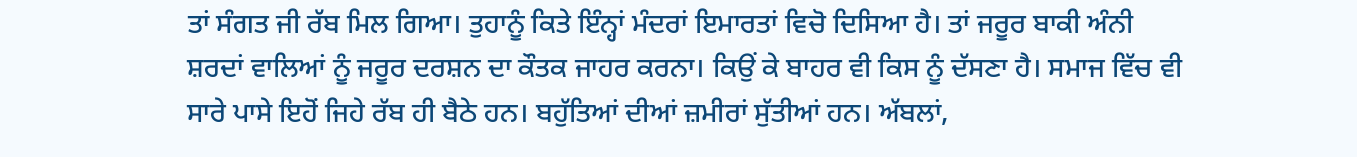ਤਾਂ ਸੰਗਤ ਜੀ ਰੱਬ ਮਿਲ ਗਿਆ। ਤੁਹਾਨੂੰ ਕਿਤੇ ਇੰਨ੍ਹਾਂ ਮੰਦਰਾਂ ਇਮਾਰਤਾਂ ਵਿਚੋ ਦਿਸਿਆ ਹੈ। ਤਾਂ ਜਰੂਰ ਬਾਕੀ ਅੰਨੀ ਸ਼ਰਦਾਂ ਵਾਲਿਆਂ ਨੂੰ ਜਰੂਰ ਦਰਸ਼ਨ ਦਾ ਕੌਤਕ ਜਾਹਰ ਕਰਨਾ। ਕਿਉਂ ਕੇ ਬਾਹਰ ਵੀ ਕਿਸ ਨੂੰ ਦੱਸਣਾ ਹੈ। ਸਮਾਜ ਵਿੱਚ ਵੀ ਸਾਰੇ ਪਾਸੇ ਇਹੋਂ ਜਿਹੇ ਰੱਬ ਹੀ ਬੈਠੇ ਹਨ। ਬਹੁੱਤਿਆਂ ਦੀਆਂ ਜ਼ਮੀਰਾਂ ਸੁੱਤੀਆਂ ਹਨ। ਅੱਬਲਾਂ,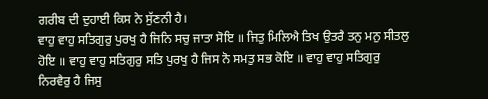ਗਰੀਬ ਦੀ ਦੁਹਾਈ ਕਿਸ ਨੇ ਸੁੱਣਨੀ ਹੈ।
ਵਾਹੁ ਵਾਹੁ ਸਤਿਗੁਰੁ ਪੁਰਖੁ ਹੈ ਜਿਨਿ ਸਚੁ ਜਾਤਾ ਸੋਇ ॥ ਜਿਤੁ ਮਿਲਿਐ ਤਿਖ ਉਤਰੈ ਤਨੁ ਮਨੁ ਸੀਤਲੁ ਹੋਇ ॥ ਵਾਹੁ ਵਾਹੁ ਸਤਿਗੁਰੁ ਸਤਿ ਪੁਰਖੁ ਹੈ ਜਿਸ ਨੋ ਸਮਤੁ ਸਭ ਕੋਇ ॥ ਵਾਹੁ ਵਾਹੁ ਸਤਿਗੁਰੁ ਨਿਰਵੈਰੁ ਹੈ ਜਿਸੁ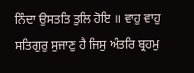ਨਿੰਦਾ ਉਸਤਤਿ ਤੁਲਿ ਹੋਇ ॥ ਵਾਹੁ ਵਾਹੁ ਸਤਿਗੁਰੁ ਸੁਜਾਣੁ ਹੈ ਜਿਸੁ ਅੰਤਰਿ ਬ੍ਰਹਮੁ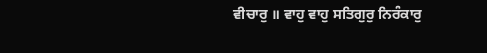ਵੀਚਾਰੁ ॥ ਵਾਹੁ ਵਾਹੁ ਸਤਿਗੁਰੁ ਨਿਰੰਕਾਰੁ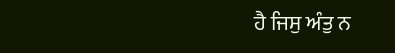ਹੈ ਜਿਸੁ ਅੰਤੁ ਨ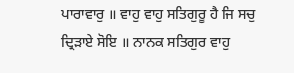ਪਾਰਾਵਾਰੁ ॥ ਵਾਹੁ ਵਾਹੁ ਸਤਿਗੁਰੂ ਹੈ ਜਿ ਸਚੁ ਦ੍ਰਿੜਾਏ ਸੋਇ ॥ ਨਾਨਕ ਸਤਿਗੁਰ ਵਾਹੁ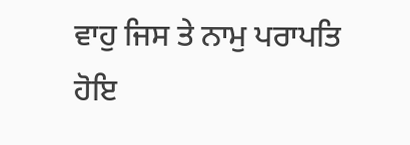ਵਾਹੁ ਜਿਸ ਤੇ ਨਾਮੁ ਪਰਾਪਤਿ ਹੋਇ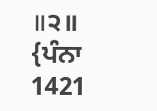॥੨॥ {ਪੰਨਾ 1421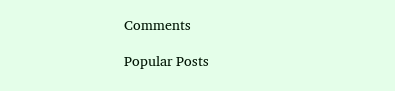Comments

Popular Posts